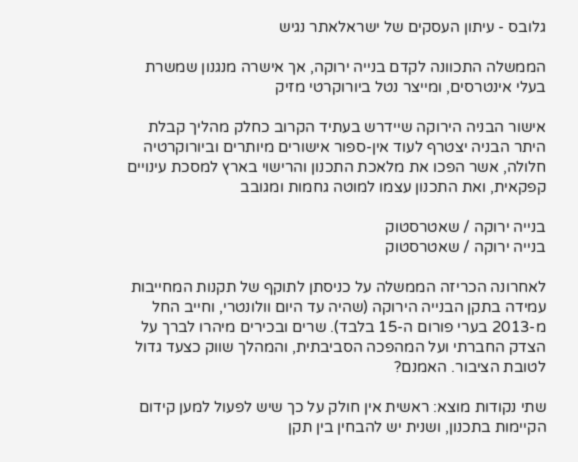גלובס - עיתון העסקים של ישראלאתר נגיש

הממשלה התכוונה לקדם בנייה ירוקה, אך אישרה מנגנון שמשרת בעלי אינטרסים, ומייצר נטל ביורוקרטי מזיק

אישור הבניה הירוקה שיידרש בעתיד הקרוב כחלק מהליך קבלת היתר הבניה יצטרף לעוד אין-ספור אישורים מיותרים וביורוקרטיה חלולה, אשר הפכו את מלאכת התכנון והרישוי בארץ למסכת עינויים קפקאית, ואת התכנון עצמו למוטה גחמות ומגובב

בנייה ירוקה / שאטרסטוק
בנייה ירוקה / שאטרסטוק

לאחרונה הכריזה הממשלה על כניסתן לתוקף של תקנות המחייבות עמידה בתקן הבנייה הירוקה (שהיה עד היום וולונטרי, וחייב החל מ-2013 בערי פורום ה-15 בלבד). שרים ובכירים מיהרו לברך על הצדק החברתי ועל המהפכה הסביבתית, והמהלך שווק כצעד גדול לטובת הציבור. האמנם?

שתי נקודות מוצא: ראשית אין חולק על כך שיש לפעול למען קידום הקיימות בתכנון, ושנית יש להבחין בין תקן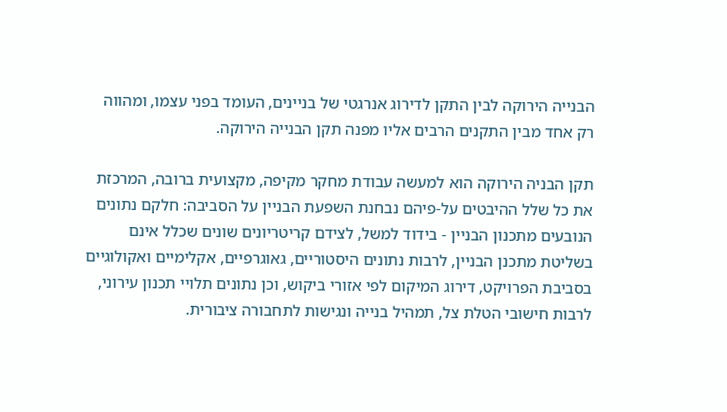הבנייה הירוקה לבין התקן לדירוג אנרגטי של בניינים, העומד בפני עצמו, ומהווה רק אחד מבין התקנים הרבים אליו מפנה תקן הבנייה הירוקה.

תקן הבניה הירוקה הוא למעשה עבודת מחקר מקיפה, מקצועית ברובה, המרכזת את כל שלל ההיבטים על-פיהם נבחנת השפעת הבניין על הסביבה: חלקם נתונים הנובעים מתכנון הבניין - בידוד למשל, לצידם קריטריונים שונים שכלל אינם בשליטת מתכנן הבניין, לרבות נתונים היסטוריים, גאוגרפיים, אקלימיים ואקולוגיים בסביבת הפרויקט, דירוג המיקום לפי אזורי ביקוש, וכן נתונים תלויי תכנון עירוני, לרבות חישובי הטלת צל, תמהיל בנייה ונגישות לתחבורה ציבורית.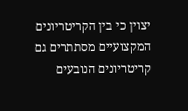יצוין כי בין הקריטריונים המקצועיים מסתתרים גם קריטריונים הנובעים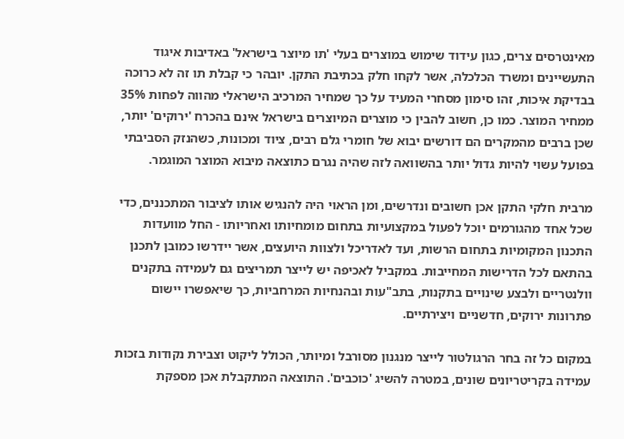מאינטרסים צרים, כגון עידוד שימוש במוצרים בעלי 'תו מיוצר בישראל' באדיבות איגוד התעשיינים ומשרד הכלכלה, אשר לקחו חלק בכתיבת התקן. יובהר כי קבלת תו זה לא כרוכה בבדיקת איכות, זהו סימון מסחרי המעיד על כך שמחיר המרכיב הישראלי מהווה לפחות 35% ממחיר המוצר. כמו כן, חשוב להבין כי מוצרים המיוצרים בישראל אינם בהכרח 'ירוקים' יותר, שכן ברבים מהמקרים הם דורשים יבוא של חומרי גלם רבים, ציוד ומכונות, כשהנזק הסביבתי בפועל עשוי להיות גדול יותר בהשוואה לזה שהיה נגרם כתוצאה מיבוא המוצר המוגמר.

מרבית חלקי התקן אכן חשובים ונדרשים, ומן הראוי היה להנגיש אותו לציבור המתכננים, כדי שכל אחד מהגורמים יוכל לפעול במקצועיות בתחום מומחיותו ואחריותו - החל מוועדות התכנון המקומיות בתחום הרשות, ועד לאדריכל ולצוות היועצים, אשר יידרשו כמובן לתכנן בהתאם לכל הדרישות המחייבות. במקביל לאכיפה יש לייצר תמריצים גם לעמידה בתקנים וולנטריים ולבצע שינויים בתקנות, בתב"עות ובהנחיות המרחביות, כך שיאפשרו יישום פתרונות ירוקים, חדשניים ויצירתיים.

במקום כל זה בחר הרגולטור לייצר מנגנון מסורבל ומיותר, הכולל ליקוט וצבירת נקודות בזכות עמידה בקריטריונים שונים, במטרה להשיג 'כוכבים'. התוצאה המתקבלת אכן מספקת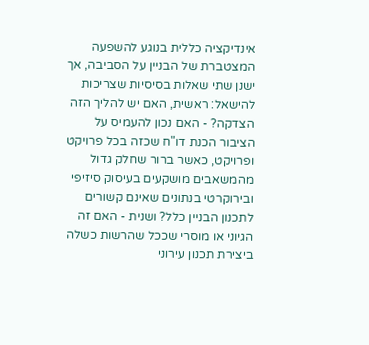אינדיקציה כללית בנוגע להשפעה המצטברת של הבניין על הסביבה, אך ישנן שתי שאלות בסיסיות שצריכות להישאל: ראשית, האם יש להליך הזה הצדקה? - האם נכון להעמיס על הציבור הכנת דו"ח שכזה בכל פרויקט ופרויקט, כאשר ברור שחלק גדול מהמשאבים מושקעים בעיסוק סיזיפי ובירוקרטי בנתונים שאינם קשורים לתכנון הבניין כלל? ושנית - האם זה הגיוני או מוסרי שככל שהרשות כשלה ביצירת תכנון עירוני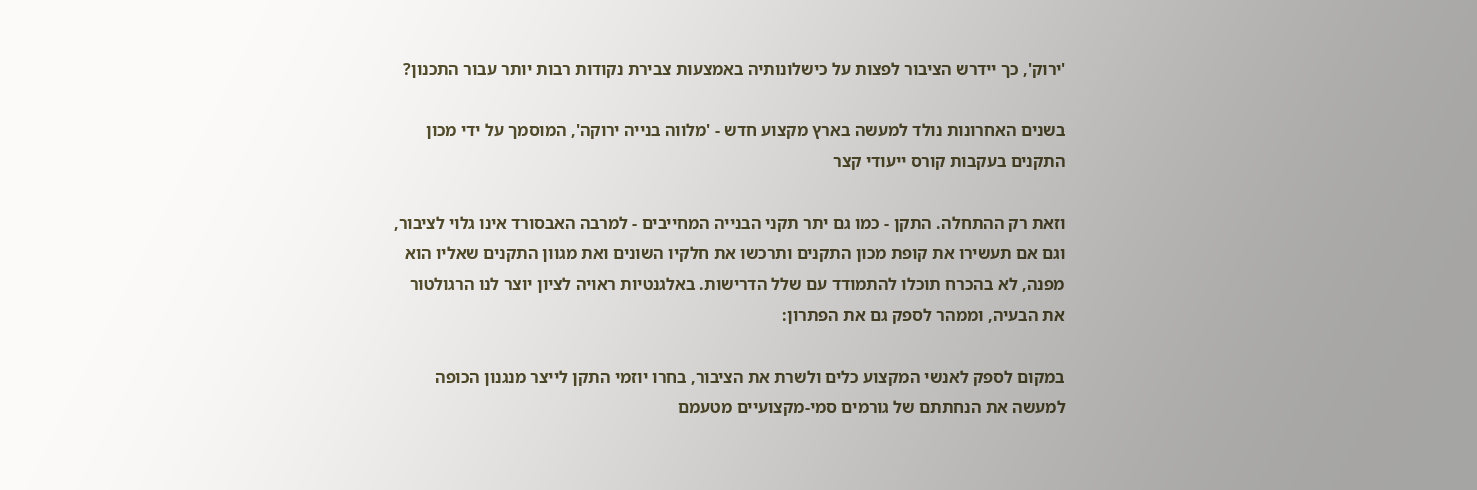'ירוק', כך יידרש הציבור לפצות על כישלונותיה באמצעות צבירת נקודות רבות יותר עבור התכנון?

בשנים האחרונות נולד למעשה בארץ מקצוע חדש - 'מלווה בנייה ירוקה', המוסמך על ידי מכון התקנים בעקבות קורס ייעודי קצר

וזאת רק ההתחלה. התקן - כמו גם יתר תקני הבנייה המחייבים - למרבה האבסורד אינו גלוי לציבור, וגם אם תעשירו את קופת מכון התקנים ותרכשו את חלקיו השונים ואת מגוון התקנים שאליו הוא מפנה, לא בהכרח תוכלו להתמודד עם שלל הדרישות. באלגנטיות ראויה לציון יוצר לנו הרגולטור את הבעיה, וממהר לספק גם את הפתרון:

במקום לספק לאנשי המקצוע כלים ולשרת את הציבור, בחרו יוזמי התקן לייצר מנגנון הכופה למעשה את הנחתתם של גורמים סמי-מקצועיים מטעמם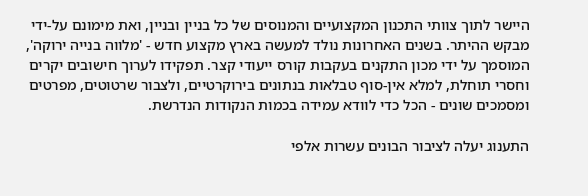היישר לתוך צוותי התכנון המקצועיים והמנוסים של כל בניין ובניין, ואת מימונם על-ידי מבקש ההיתר. בשנים האחרונות נולד למעשה בארץ מקצוע חדש - 'מלווה בנייה ירוקה', המוסמך על ידי מכון התקנים בעקבות קורס ייעודי קצר. תפקידו לערוך חישובים יקרים וחסרי תוחלת, למלא אין-סוף טבלאות בנתונים בירוקרטיים, ולצבור שרטוטים, מפרטים ומסמכים שונים - הכל כדי לוודא עמידה בכמות הנקודות הנדרשת.

התענוג יעלה לציבור הבונים עשרות אלפי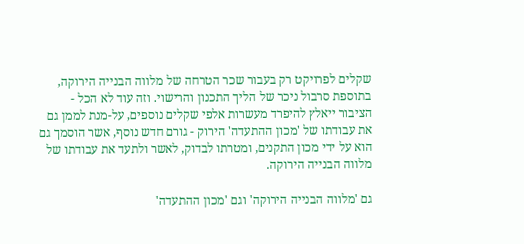שקלים לפרויקט רק בעבור שכר הטרחה של מלווה הבנייה הירוקה, בתוספת סרבול ניכר של הליך התכנון והרישוי. וזה עוד לא הכל - הציבור ייאלץ להיפרד מעשרות אלפי שקלים נוספים, על-מנת לממן גם את עבודתו של 'מכון ההתעדה' הירוק - גורם חדש נוסף, אשר הוסמך גם הוא על ידי מכון התקנים, ומטרתו לבדוק, לאשר ולתעד את עבודתו של מלווה הבנייה הירוקה.

גם 'מלווה הבנייה הירוקה' וגם 'מכון ההתעדה'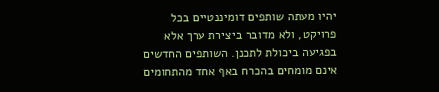יהיו מעתה שותפים דומיננטיים בכל פרויקט, ולא מדובר ביצירת ערך אלא בפגיעה ביכולת לתכנן. השותפים החדשים אינם מומחים בהכרח באף אחד מהתחומים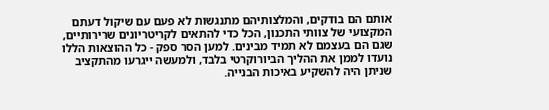אותם הם בודקים, והמלצותיהם מתנגשות לא פעם עם שיקול דעתם המקצועי של צוותי התכנון, הכל כדי להתאים לקריטריונים שרירותיים, שגם הם בעצמם לא תמיד מבינים. למען הסר ספק - כל ההוצאות הללו נועדו לממן את ההליך הביורוקרטי בלבד, ולמעשה ייגרעו מהתקציב שניתן היה להשקיע באיכות הבנייה.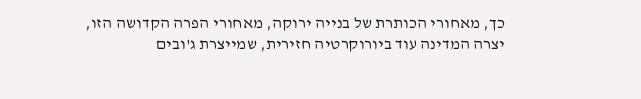כך, מאחורי הכותרת של בנייה ירוקה, מאחורי הפרה הקדושה הזו, יצרה המדינה עוד ביורוקרטיה חזירית, שמייצרת ג'ובים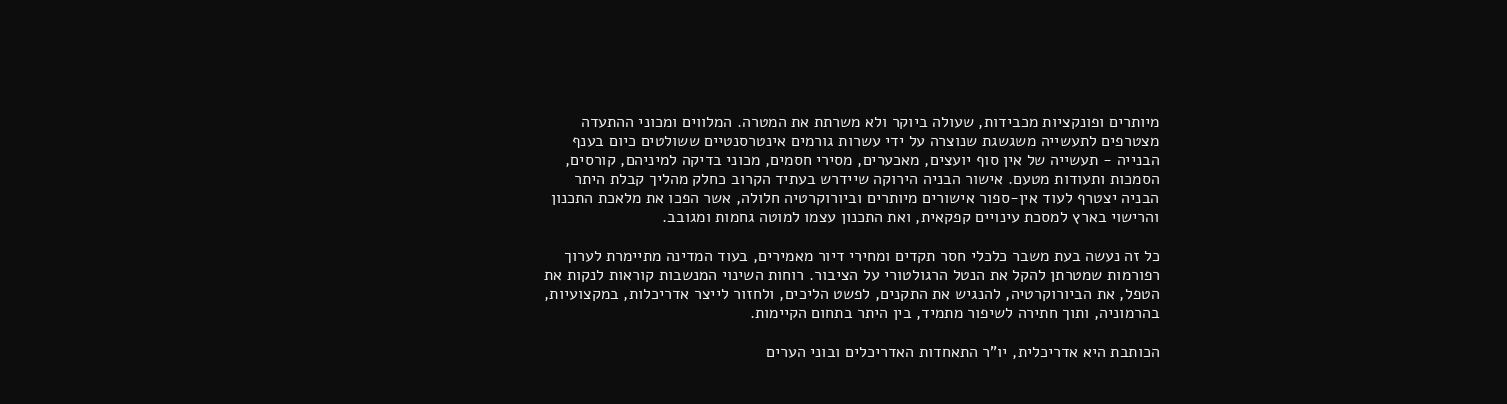מיותרים ופונקציות מכבידות, שעולה ביוקר ולא משרתת את המטרה. המלווים ומכוני ההתעדה מצטרפים לתעשייה משגשגת שנוצרה על ידי עשרות גורמים אינטרסנטיים ששולטים כיום בענף הבנייה - תעשייה של אין סוף יועצים, מאכערים, מסירי חסמים, מכוני בדיקה למיניהם, קורסים, הסמכות ותעודות מטעם. אישור הבניה הירוקה שיידרש בעתיד הקרוב כחלק מהליך קבלת היתר הבניה יצטרף לעוד אין-ספור אישורים מיותרים וביורוקרטיה חלולה, אשר הפכו את מלאכת התכנון והרישוי בארץ למסכת עינויים קפקאית, ואת התכנון עצמו למוטה גחמות ומגובב.

כל זה נעשה בעת משבר כלכלי חסר תקדים ומחירי דיור מאמירים, בעוד המדינה מתיימרת לערוך רפורמות שמטרתן להקל את הנטל הרגולטורי על הציבור. רוחות השינוי המנשבות קוראות לנקות את הטפל, את הביורוקרטיה, להנגיש את התקנים, לפשט הליכים, ולחזור לייצר אדריכלות, במקצועיות, בהרמוניה, ותוך חתירה לשיפור מתמיד, בין היתר בתחום הקיימות.

הכותבת היא אדריכלית, יו"ר התאחדות האדריכלים ובוני הערים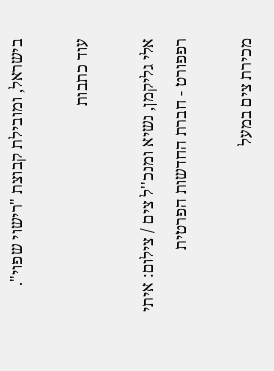בישראל, ומובילת קבוצת "רישוי שפוי".

עוד כתבות

אלי גליקמן, נשיא ומנכ''ל צים / צילום: איתי רפפורט - חברת החדשות הפרטית

מכירת צים במעל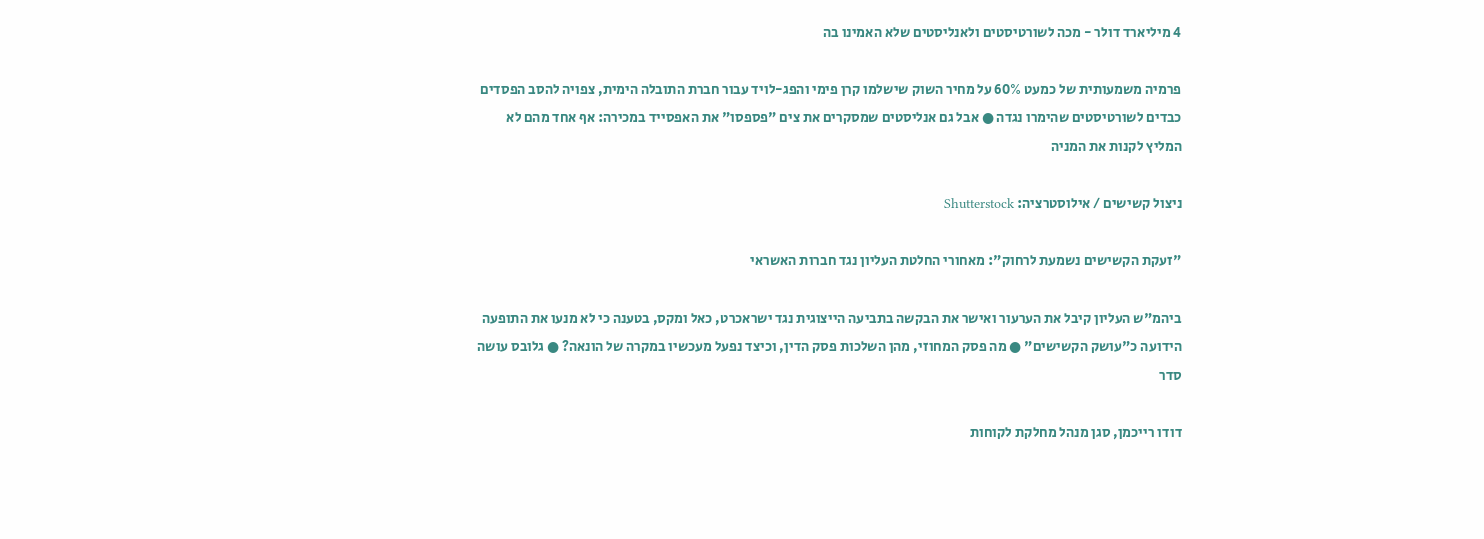4 מיליארד דולר - מכה לשורטיסטים ולאנליסטים שלא האמינו בה

פרמיה משמעותית של כמעט 60% על מחיר השוק שישלמו קרן פימי והפג-לויד עבור חברת התובלה הימית, צפויה להסב הפסדים כבדים לשורטיסטים שהימרו נגדה ● אבל גם אנליסטים שמסקרים את צים "פספסו" את האפסייד במכירה: אף אחד מהם לא המליץ לקנות את המניה

ניצול קשישים / אילוסטרציה: Shutterstock

"זעקת הקשישים נשמעת לרחוק": מאחורי החלטת העליון נגד חברות האשראי

ביהמ"ש העליון קיבל את הערעור ואישר את הבקשה בתביעה הייצוגית נגד ישראכרט, כאל ומקס, בטענה כי לא מנעו את התופעה הידועה כ"עושק הקשישים" ● מה פסק המחוזי, מהן השלכות פסק הדין, וכיצד נפעל מעכשיו במקרה של הונאה? ● גלובס עושה סדר

דודו רייכמן, סגן מנהל מחלקת לקוחות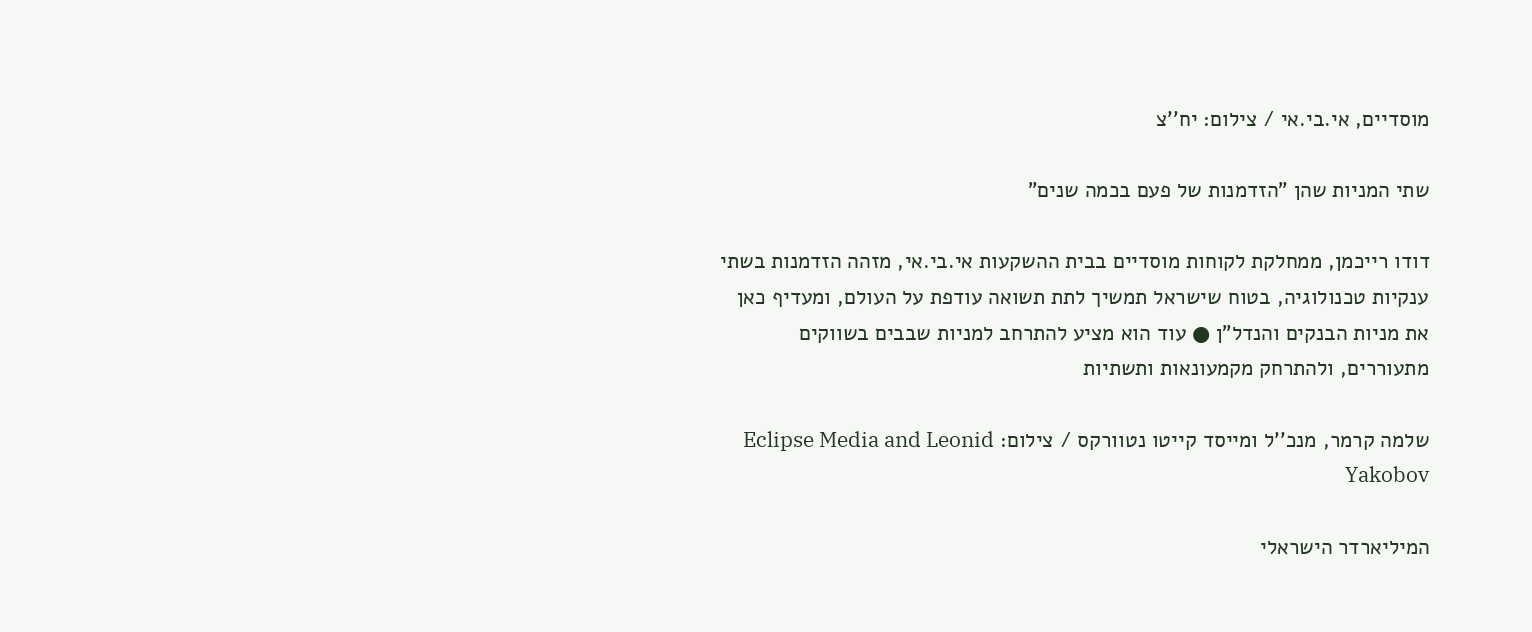מוסדיים, אי.בי.אי / צילום: יח''צ

שתי המניות שהן "הזדמנות של פעם בכמה שנים"

דודו רייכמן, ממחלקת לקוחות מוסדיים בבית ההשקעות אי.בי.אי, מזהה הזדמנות בשתי ענקיות טכנולוגיה, בטוח שישראל תמשיך לתת תשואה עודפת על העולם, ומעדיף כאן את מניות הבנקים והנדל"ן ● עוד הוא מציע להתרחב למניות שבבים בשווקים מתעוררים, ולהתרחק מקמעונאות ותשתיות

שלמה קרמר, מנכ''ל ומייסד קייטו נטוורקס / צילום: Eclipse Media and Leonid Yakobov

המיליארדר הישראלי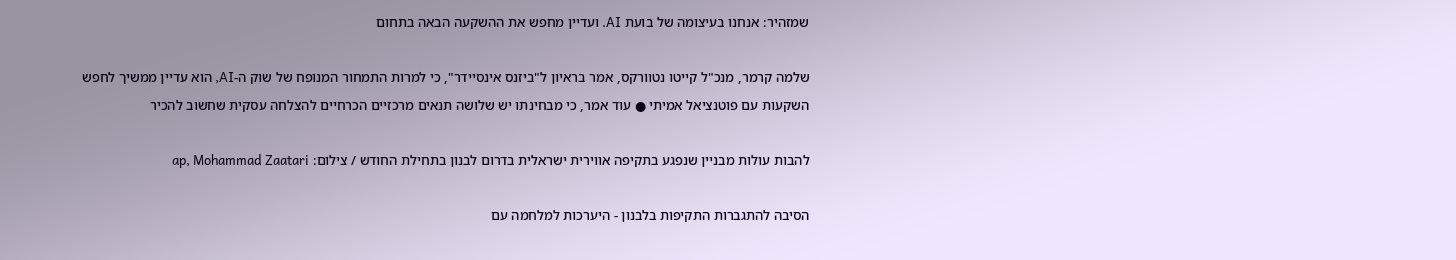שמזהיר: אנחנו בעיצומה של בועת AI. ועדיין מחפש את ההשקעה הבאה בתחום

שלמה קרמר, מנכ"ל קייטו נטוורקס, אמר בראיון ל"ביזנס אינסיידר", כי למרות התמחור המנופח של שוק ה-AI, הוא עדיין ממשיך לחפש השקעות עם פוטנציאל אמיתי ● עוד אמר, כי מבחינתו יש שלושה תנאים מרכזיים הכרחיים להצלחה עסקית שחשוב להכיר

להבות עולות מבניין שנפגע בתקיפה אווירית ישראלית בדרום לבנון בתחילת החודש / צילום: ap, Mohammad Zaatari

הסיבה להתגברות התקיפות בלבנון - היערכות למלחמה עם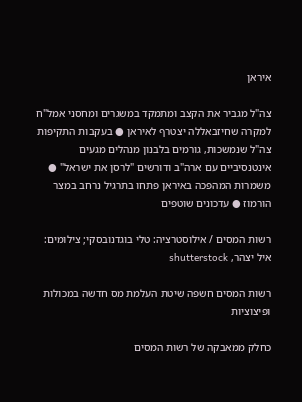איראן

צה"ל מגביר את הקצב ומתמקד במשגרים ומחסני אמל"ח למקרה שחיזבאללה יצטרף לאיראן ● בעקבות התקיפות צה"ל שנמשכות, גורמים בלבנון מנהלים מגעים אינטנסיביים עם ארה"ב ודורשים "לרסן את ישראל" ● משמרות המהפכה באיראן פתחו בתרגיל נרחב במצר הורמוז ● עדכונים שוטפים

רשות המסים / אילוסטרציה: טלי בוגדנובסקי; צילומים: איל יצהר, shutterstock

רשות המסים חשפה שיטת העלמת מס חדשה במכולות ופיצוציות

כחלק ממאבקה של רשות המסים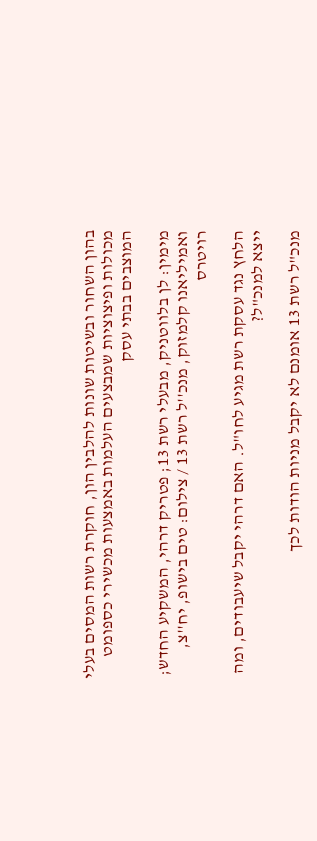בהון השחור ובשיטות שונות להלבין הון, חוקרת רשות המסים בעלי מכולות ופיצוציות שמבצעים העלמות באמצעות מכשירי כספומט המוצבים בבתי עסק

מימין: לן בלווטניק, מבעלי רשת 13; פטריק דרהי, המשקיע החדש; ואמיליאנו קלמזוק, מנכ''ל רשת 13 / צילום: טים בישופ, יח''צ, רויטרס

הלחץ נגד עסקת רשת מגיע לחו"ל. האם דרהי יקבל שיעבודים, ומה ייצא למנכ"ל?

מנכ"ל רשת 13 אומנם לא יקבל מניות הודות לכך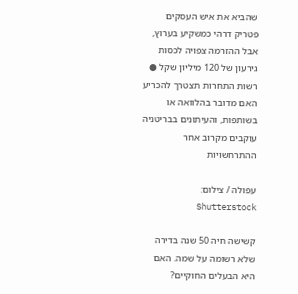שהביא את איש העסקים פטריק דרהי כמשקיע בערוץ, אבל ההזרמה צפויה לכסות גירעון של 120 מיליון שקל ● רשות התחרות תצטרך להכריע האם מדובר בהלוואה או בשותפות, והעיתונים בבריטניה עוקבים מקרוב אחר ההתרחשויות

עפולה / צילום: Shutterstock

קשישה חיה 50 שנה בדירה שלא רשומה על שמה. האם היא הבעלים החוקיים?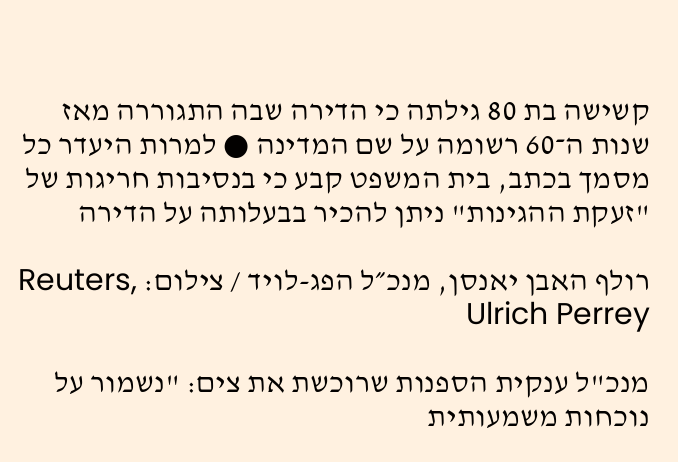קשישה בת 80 גילתה כי הדירה שבה התגוררה מאז שנות ה־60 רשומה על שם המדינה ● למרות היעדר כל מסמך בכתב, בית המשפט קבע כי בנסיבות חריגות של "זעקת ההגינות" ניתן להכיר בבעלותה על הדירה

רולף האבן יאנסן, מנכ״ל הפג-לויד / צילום: Reuters, Ulrich Perrey

מנכ"ל ענקית הספנות שרוכשת את צים: "נשמור על נוכחות משמעותית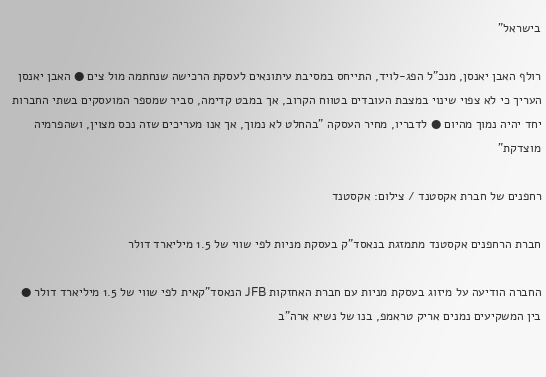בישראל"

רולף האבן יאנסן, מנכ"ל הפג-לויד, התייחס במסיבת עיתונאים לעסקת הרכישה שנחתמה מול צים ● האבן יאנסן העריך כי לא צפוי שינוי במצבת העובדים בטווח הקרוב, אך במבט קדימה, סביר שמספר המועסקים בשתי החברות יחד יהיה נמוך מהיום ● לדבריו, מחיר העסקה "בהחלט לא נמוך, אך אנו מעריכים שזה נכס מצוין, ושהפרמיה מוצדקת"

רחפנים של חברת אקסטנד / צילום: אקסטנד

חברת הרחפנים אקסטנד מתמזגת בנאסד"ק בעסקת מניות לפי שווי של 1.5 מיליארד דולר

החברה הודיעה על מיזוג בעסקת מניות עם חברת האחזקות JFB הנאסד"קאית לפי שווי של 1.5 מיליארד דולר ● בין המשקיעים נמנים אריק טראמפ, בנו של נשיא ארה"ב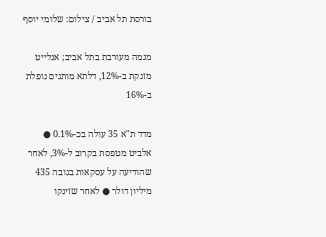בורסת תל אביב / צילום: שלומי יוסף

מגמה מעורבת בתל אביב; אנלייט מזנקת ב-12%, דלתא מותגים נופלת ב-16%

מדד ת"א 35 עולה בכ-0.1% ● אלביט מטפסת בקרוב ל-3%, לאחר שהודיעה על עסקאות בגובה 435 מיליון דולר ● לאחר שזינקו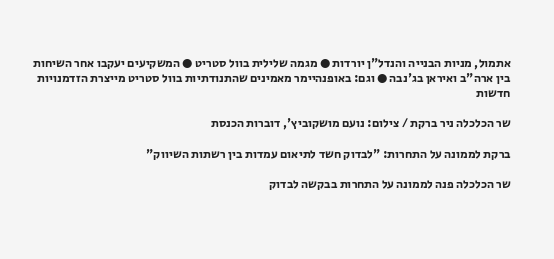אתמול, מניות הבנייה והנדל"ן יורדות ● מגמה שלילית בוול סטריט ● המשקיעים יעקבו אחר השיחות בין ארה"ב ואיראן בג'נבה ● וגם: באופנהיימר מאמינים שהתנודתיות בוול סטריט מייצרת הזדמנויות חדשות

שר הכלכלה ניר ברקת / צילום: נועם מושקוביץ', דוברות הכנסת

ברקת לממונה על התחרות: "לבדוק חשד לתיאום עמדות בין רשתות השיווק"

שר הכלכלה פנה לממונה על התחרות בבקשה לבדוק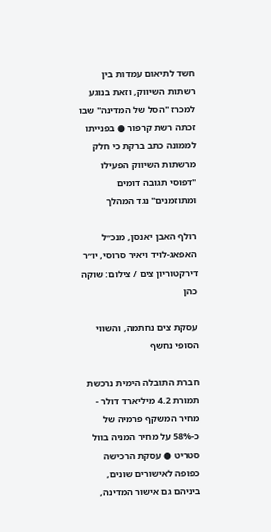חשד לתיאום עמדות בין רשתות השיווק, וזאת בנוגע למכרז "הסל של המדינה" שבו זכתה רשת קרפור ● בפנייתו לממונה כתב ברקת כי חלק מרשתות השיווק הפעילו "דפוסי תגובה דומים ומתוזמנים" נגד המהלך

רולף האבן יאנסן, מנכ״ל האפאג-לויד ויאיר סרוסי, יו״ר דירקטוריון צים / צילום: שוקה כהן

עסקת צים נחתמה, והשווי הסופי נחשף

חברת התובלה הימית נרכשת תמורת 4.2 מיליארד דולר - מחיר המשקף פרמיה של כ-58% על מחיר המניה בוול סטריט ● עסקת הרכישה כפופה לאישורים שונים, ביניהם גם אישור המדינה,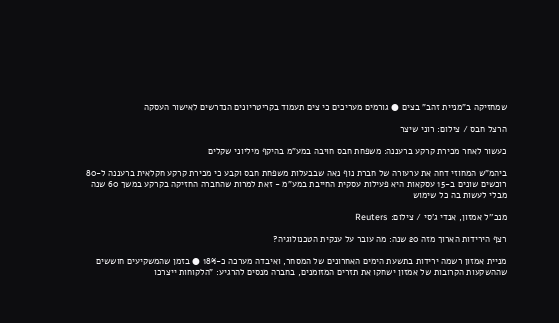שמחזיקה ב"מניית זהב" בצים ● גורמים מעריכים כי צים תעמוד בקריטריונים הנדרשים לאישור העסקה

הרצל חבס / צילום: רוני שיצר

כעשור לאחר מכירת קרקע ברעננה: משפחת חבס חויבה במע"מ בהיקף מיליוני שקלים

ביהמ"ש המחוזי דחה את ערעורה של חברת נוף נאה שבבעלות משפחת חבס וקבע כי מכירת קרקע חקלאית ברעננה ל-80 רוכשים שונים ב-15 עסקאות היא פעילות עסקית החייבת במע"מ - זאת למרות שהחברה החזיקה בקרקע במשך 60 שנה מבלי לעשות בה כל שימוש

מנכ''ל אמזון, אנדי ג'סי / צילום: Reuters

רצף הירידות הארוך מזה 20 שנה: מה עובר על ענקית הטכנולוגיה?

מניית אמזון רשמה ירידות בתשעת הימים האחרונים של המסחר, ואיבדה מערכה כ-18% ● בזמן שהמשקיעים חוששים שההשקעות הקרובות של אמזון ישחקו את תזרים המזומנים, בחברה מנסים להרגיע: "הלקוחות ייצרכו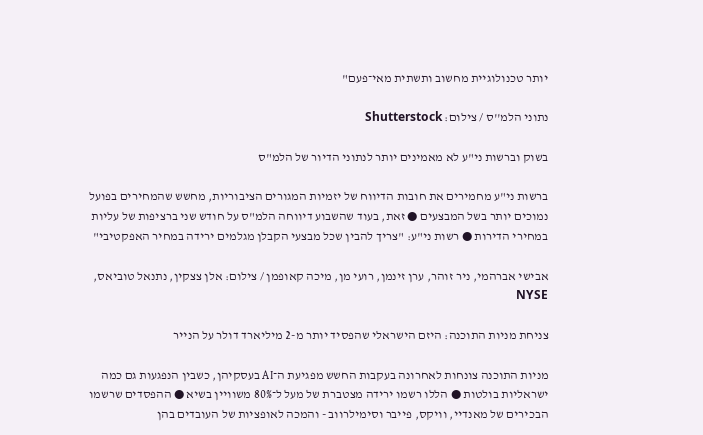יותר טכנולוגיית מחשוב ותשתית מאי־פעם"

נתוני הלמ''ס / צילום: Shutterstock

בשוק וברשות ני"ע לא מאמינים יותר לנתוני הדיור של הלמ"ס

ברשות ני"ע מחמירים את חובות הדיווח של יזמיות המגורים הציבוריות, מחשש שהמחירים בפועל נמוכים יותר בשל המבצעים ● זאת, בעוד שהשבוע דיווחה הלמ"ס על חודש שני ברציפות של עליות במחירי הדירות ● רשות ני"ע: "צריך להבין שכל מבצעי הקבלן מגלמים ירידה במחיר האפקטיבי"

אבישי אברהמי, ניר זוהר, ערן זינמן, רועי מן, מיכה קאופמן / צילום: אלן צצקין, נתנאל טוביאס, NYSE

צניחת מניות התוכנה: היזם הישראלי שהפסיד יותר מ-2 מיליארד דולר על הנייר

מניות התוכנה צונחות לאחרונה בעקבות החשש מפגיעת ה־AI בעסקיהן, כשבין הנפגעות גם כמה ישראליות בולטות ● הללו רשמו ירידה מצטברת של מעל ל־80% משוויין בשיא ● ההפסדים שרשמו הבכירים של מאנדיי, וויקס, פייבר וסימילרווב - והמכה לאופציות של העובדים בהן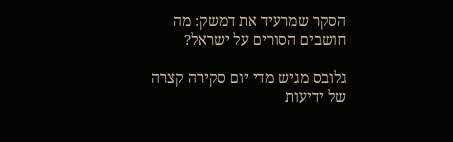הסקר שמרעיד את דמשק: מה חושבים הסורים על ישראל?

גלובס מגיש מדי יום סקירה קצרה של ידיעות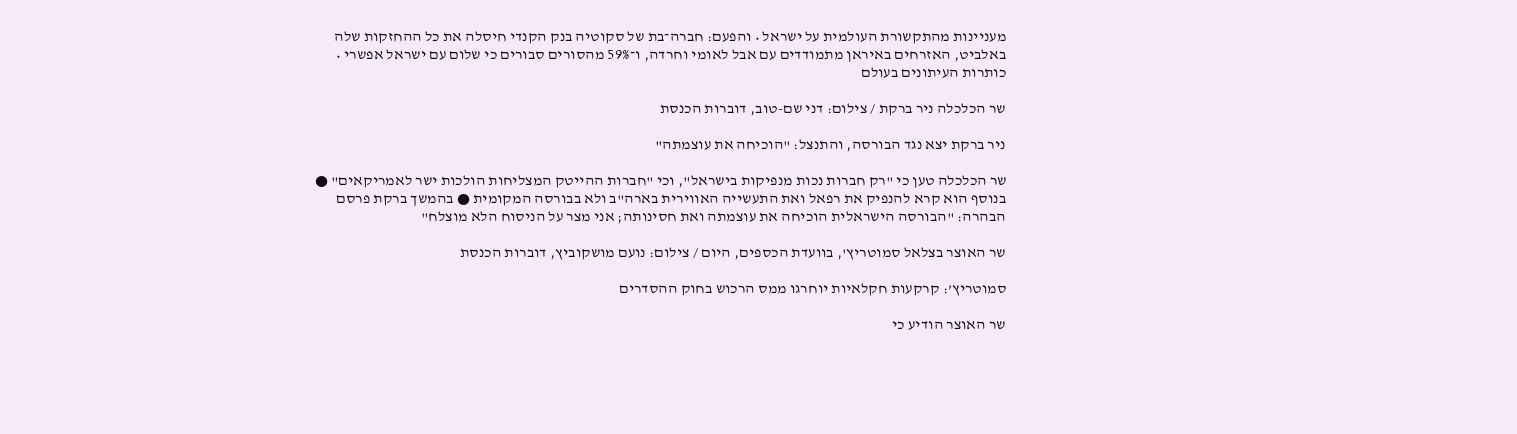מעניינות מהתקשורת העולמית על ישראל • והפעם: חברה־בת של סקוטיה בנק הקנדי חיסלה את כל ההחזקות שלה באלביט, האזרחים באיראן מתמודדים עם אבל לאומי וחרדה, ו־59% מהסורים סבורים כי שלום עם ישראל אפשרי • כותרות העיתונים בעולם

שר הכלכלה ניר ברקת / צילום: דני שם-טוב, דוברות הכנסת

ניר ברקת יצא נגד הבורסה, והתנצל: "הוכיחה את עוצמתה"

שר הכלכלה טען כי "רק חברות נכות מנפיקות בישראל", וכי "חברות ההייטק המצליחות הולכות ישר לאמריקאים" ● בנוסף הוא קרא להנפיק את רפאל ואת התעשייה האווירית בארה"ב ולא בבורסה המקומית ● בהמשך ברקת פרסם הבהרה: "הבורסה הישראלית הוכיחה את עוצמתה ואת חסינותה; אני מצר על הניסוח הלא מוצלח"

שר האוצר בצלאל סמוטריץ', בוועדת הכספים, היום / צילום: נועם מושקוביץ, דוברות הכנסת

סמוטריץ’: קרקעות חקלאיות יוחרגו ממס הרכוש בחוק ההסדרים

שר האוצר הודיע כי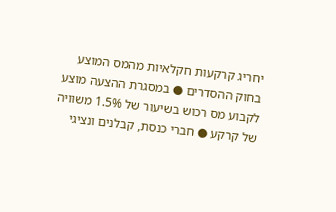יחריג קרקעות חקלאיות מהמס המוצע בחוק ההסדרים ● במסגרת ההצעה מוצע לקבוע מס רכוש בשיעור של 1.5% משוויה של קרקע ● חברי כנסת, קבלנים ונציגי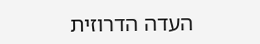העדה הדרוזית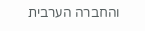והחברה הערבית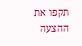תקפו את ההצעה